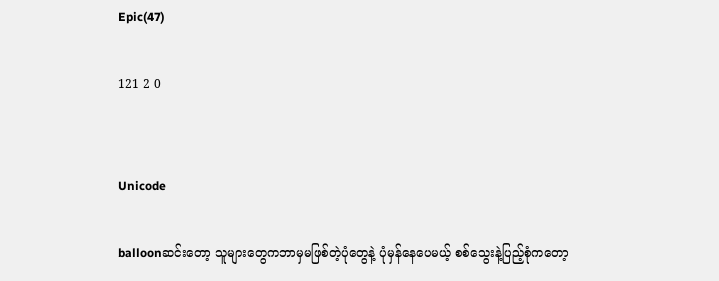Epic(47)

121 2 0


Unicode

balloonဆင်းတော့ သူများတွေကဘာမှမဖြစ်တဲ့ပုံတွေနဲ့ ပုံမှန်နေပေမယ့် စစ်သွေးနဲ့ပြည့်စုံကတော့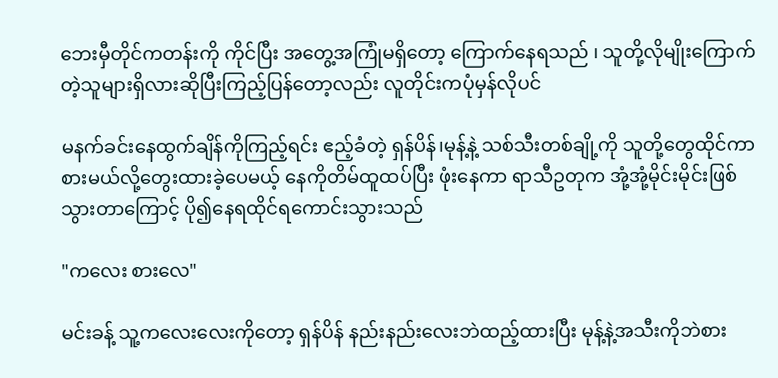ဘေးမှီတိုင်ကတန်းကို ကိုင်ပြီး အတွေ့အကြုံမရှိတော့ ကြောက်နေရသည် ၊ သူတို့လိုမျိုးကြောက်တဲ့သူများရှိလားဆိုပြီးကြည့်ပြန်တော့လည်း လူတိုင်းကပုံမှန်လိုပင်

မနက်ခင်းနေထွက်ချိန်ကိုကြည့်ရင်း ဧည့်ခံတဲ့ ရှန်ပိန်၊မုန့်နဲ့ သစ်သီးတစ်ချို့ကို သူတို့တွေထိုင်ကာ စားမယ်လို့တွေးထားခဲ့ပေမယ့် နေကိုတိမ်ထူထပ်ပြီး ဖုံးနေကာ ရာသီဥတုက အုံ့အုံ့မိုင်းမိုင်းဖြစ်သွားတာကြောင့် ပို၍နေရထိုင်ရကောင်းသွားသည်

"ကလေး စားလေ"

မင်းခန့် သူ့ကလေးလေးကိုတော့ ရှန်ပိန် နည်းနည်းလေးဘဲထည့်ထားပြီး မုန့်နဲ့အသီးကိုဘဲစား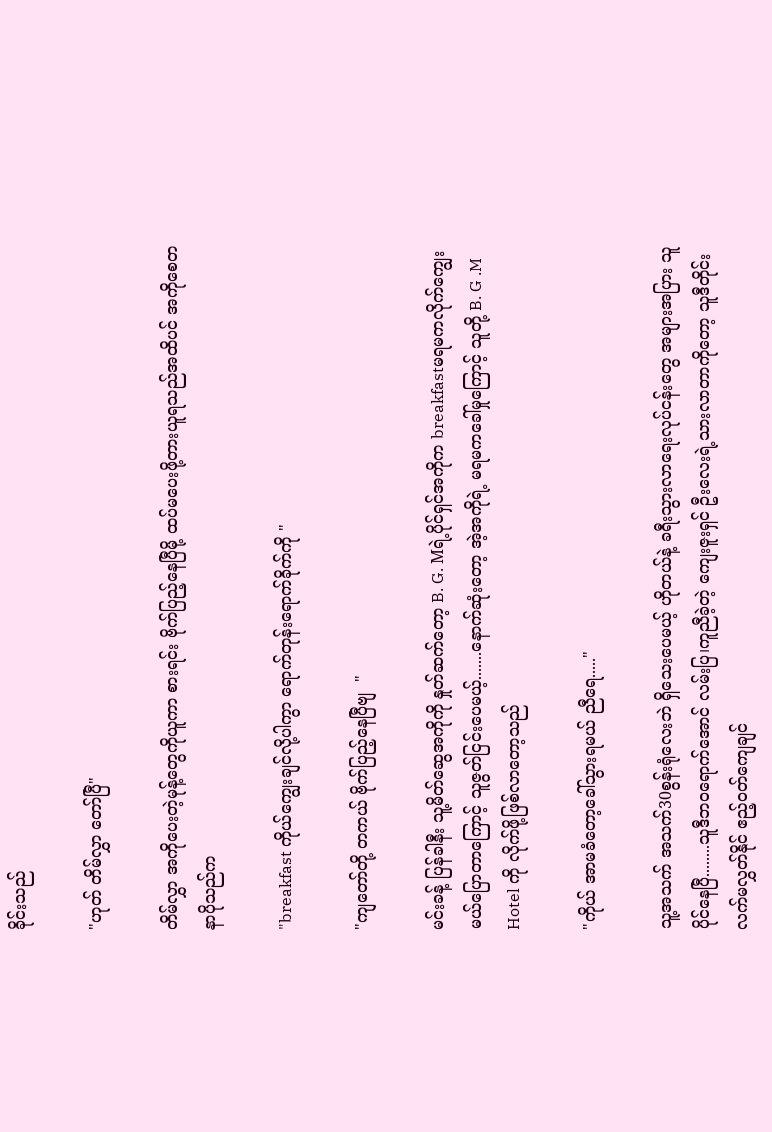ခိုင်းသည်

"ဟုတ် တိမ်လွှာ တော်ပြီ"

တိမ်လွှာ အကိုပေးတဲ့မုန့်တွေကိုယူကာ စားရင်း ဗိုက်ပြည့်နေပြီမို့ ထပ်မပေးဖို့တားယူရသည်အထိပင် အကိုစေတနာပိုသည်က

"breakfast ကိုယ်ကျွေးချင်လို့ပါကွာ ရောက်တုန်းရောက်ခိုက်ကို "

"ကျတော်တို့ တကယ် ဗိုက်ပြည့်နေပြီဗျ  "

မင်းခန့် ပြန်ခါနီး သူ့မိတ်ဆွေအကိုကို နှုတ်ဆက်တော့ B. G. Mရဲ့ပိုင်ရှင်အကိုက breakfastမရမကလိုက်ကျွေးမယ်ပြောတာကြောင့် သူဇွတ်ငြင်းပေမယ့်.......နောက်ဆုံးတော့ အဲ့အကိုရဲ့ မရမကခေါ်မှုကြောင့် သူတို့ B. G .M Hotel ကို လိုက်ဖို့ဖြစ်လာတော့သည်

"ကိုယ် အာမခံတော့ခေါ်သွားရမယ် ညီရေ....."

သူ့အသက် အသက်30စွန်းရုံလေးဘဲ ရှိသေးပေမယ့် ဟိုတယ်နဲ့ ခရီးသွားလာရေးလုပ်ငန်းတွေ အများအပြား သူပိုင်နေပြီ........သူဒီဘဝရောက်အောင် လမ်းပြ၊ကူညီခဲ့တဲ့ ကျေးဇူးရှင် ဦးလေးရဲ့သားလာတာကိုတော့ သူဒီတိုင်းလက်မလွှတ်နိုင် ဧည့်ဝတ်ကျေချင်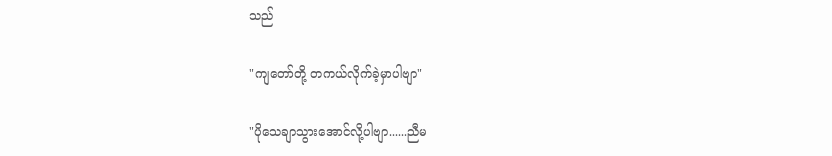သည်

"ကျတော်တို့ တကယ်လိုက်ခဲ့မှာပါဗျာ"

"ပိုသေချာသွားအောင်လို့ပါဗျာ......ညီမ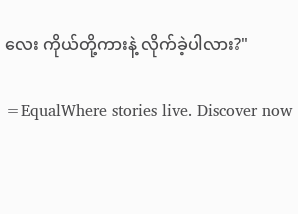လေး ကိုယ်တို့ကားနဲ့ လိုက်ခဲ့ပါလား?"

=EqualWhere stories live. Discover now